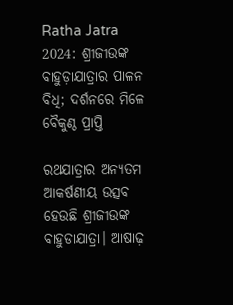Ratha Jatra 2024: ଶ୍ରୀଜୀଉଙ୍କ ବାହୁଡ଼ାଯାତ୍ରାର ପାଳନ ବିଧି; ଦର୍ଶନରେ ମିଳେ ବୈକୁଣ୍ଠ ପ୍ରାପ୍ତି

ରଥଯାତ୍ରାର ଅନ୍ୟତମ ଆକର୍ଷଣୀୟ ଉତ୍ସବ ହେଉଛି ଶ୍ରୀଜୀଉଙ୍କ ବାହୁଡାଯାତ୍ରା। ଆଷାଢ଼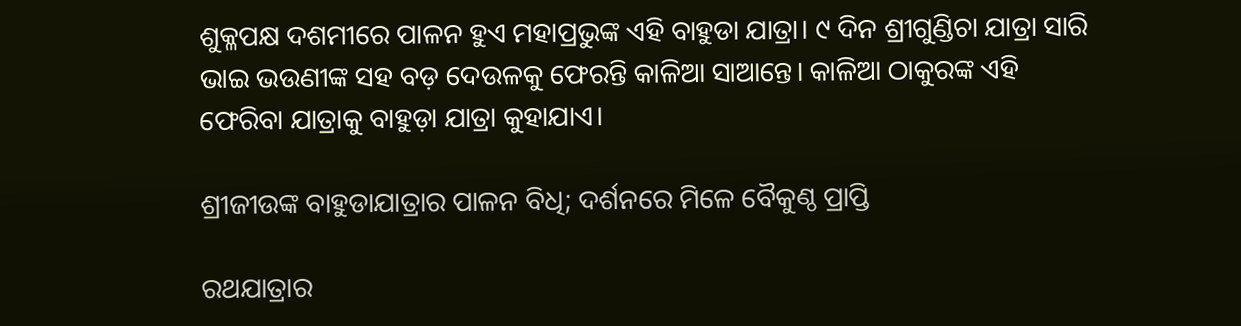ଶୁକ୍ଳପକ୍ଷ ଦଶମୀରେ ପାଳନ ହୁଏ ମହାପ୍ରଭୁଙ୍କ ଏହି ବାହୁଡା ଯାତ୍ରା। ୯ ଦିନ ଶ୍ରୀଗୁଣ୍ଡିଚା ଯାତ୍ରା ସାରି ଭାଇ ଭଉଣୀଙ୍କ ସହ ବଡ଼ ଦେଉଳକୁ ଫେରନ୍ତି କାଳିଆ ସାଆନ୍ତେ। କାଳିଆ ଠାକୁରଙ୍କ ଏହି ଫେରିବା ଯାତ୍ରାକୁ ବାହୁଡ଼ା ଯାତ୍ରା କୁହାଯାଏ।

ଶ୍ରୀଜୀଉଙ୍କ ବାହୁଡାଯାତ୍ରାର ପାଳନ ବିଧି; ଦର୍ଶନରେ ମିଳେ ବୈକୁଣ୍ଠ ପ୍ରାପ୍ତି

ରଥଯାତ୍ରାର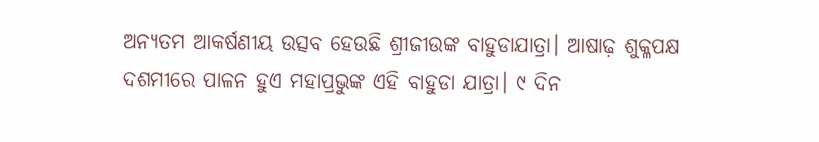ଅନ୍ୟତମ ଆକର୍ଷଣୀୟ ଉତ୍ସବ ହେଉଛି ଶ୍ରୀଜୀଉଙ୍କ ବାହୁଡାଯାତ୍ରା। ଆଷାଢ଼ ଶୁକ୍ଳପକ୍ଷ ଦଶମୀରେ ପାଳନ ହୁଏ ମହାପ୍ରଭୁଙ୍କ ଏହି ବାହୁଡା ଯାତ୍ରା। ୯ ଦିନ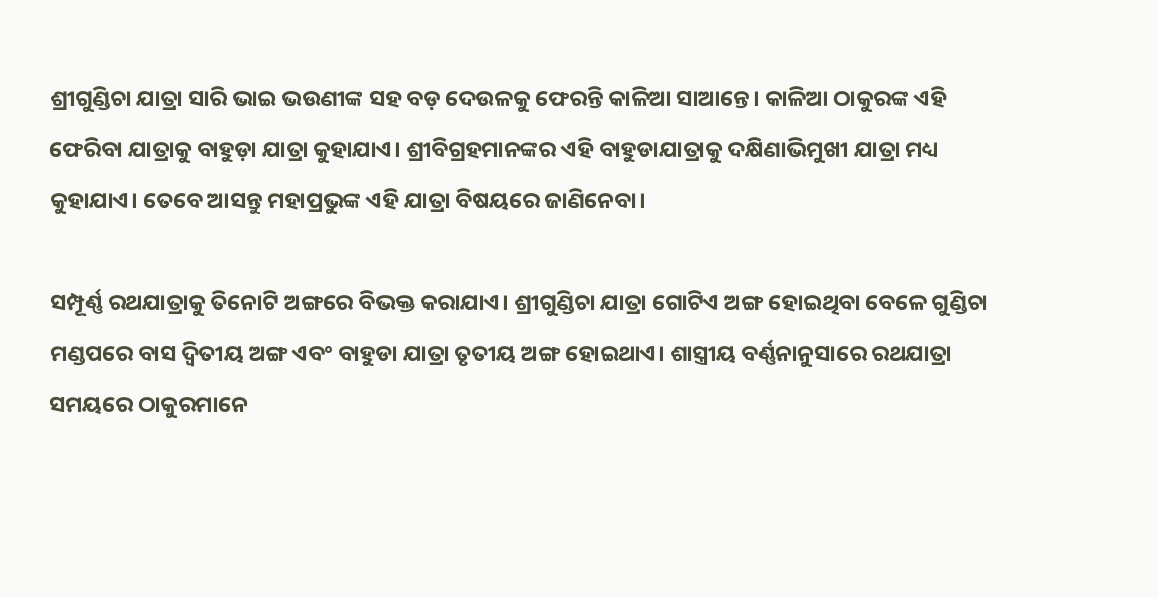ଶ୍ରୀଗୁଣ୍ଡିଚା ଯାତ୍ରା ସାରି ଭାଇ ଭଉଣୀଙ୍କ ସହ ବଡ଼ ଦେଉଳକୁ ଫେରନ୍ତି କାଳିଆ ସାଆନ୍ତେ। କାଳିଆ ଠାକୁରଙ୍କ ଏହି ଫେରିବା ଯାତ୍ରାକୁ ବାହୁଡ଼ା ଯାତ୍ରା କୁହାଯାଏ। ଶ୍ରୀବିଗ୍ରହମାନଙ୍କର ଏହି ବାହୁଡାଯାତ୍ରାକୁ ଦକ୍ଷିଣାଭିମୁଖୀ ଯାତ୍ରା ମଧ୍ୟ କୁହାଯାଏ। ତେବେ ଆସନ୍ତୁ ମହାପ୍ରଭୁଙ୍କ ଏହି ଯାତ୍ରା ବିଷୟରେ ଜାଣିନେବା।

ସମ୍ପୂର୍ଣ୍ଣ ରଥଯାତ୍ରାକୁ ତିନୋଟି ଅଙ୍ଗରେ ବିଭକ୍ତ କରାଯାଏ। ଶ୍ରୀଗୁଣ୍ଡିଚା ଯାତ୍ରା ଗୋଟିଏ ଅଙ୍ଗ ହୋଇଥିବା ବେଳେ ଗୁଣ୍ଡିଚା ମଣ୍ଡପରେ ବାସ ଦ୍ୱିତୀୟ ଅଙ୍ଗ ଏବଂ ବାହୁଡା ଯାତ୍ରା ତୃତୀୟ ଅଙ୍ଗ ହୋଇଥାଏ। ଶାସ୍ତ୍ରୀୟ ବର୍ଣ୍ଣନାନୁସାରେ ରଥଯାତ୍ରା ସମୟରେ ଠାକୁରମାନେ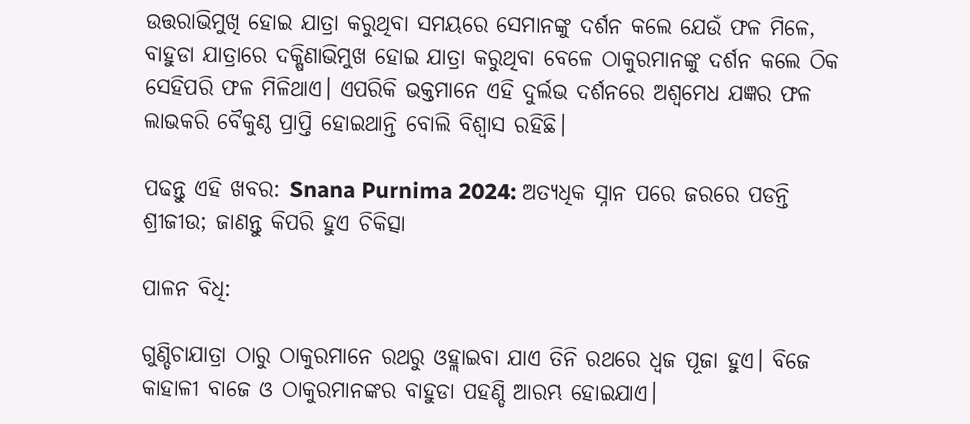ଉତ୍ତରାଭିମୁଖି ହୋଇ ଯାତ୍ରା କରୁଥିବା ସମୟରେ ସେମାନଙ୍କୁ ଦର୍ଶନ କଲେ ଯେଉଁ ଫଳ ମିଳେ, ବାହୁଡା ଯାତ୍ରାରେ ଦକ୍ଷିଣାଭିମୁଖ ହୋଇ ଯାତ୍ରା କରୁଥିବା ବେଳେ ଠାକୁରମାନଙ୍କୁ ଦର୍ଶନ କଲେ ଠିକ ସେହିପରି ଫଳ ମିଳିଥାଏ। ଏପରିକି ଭକ୍ତମାନେ ଏହି ଦୁର୍ଲଭ ଦର୍ଶନରେ ଅଶ୍ୱମେଧ ଯଜ୍ଞର ଫଳ ଲାଭକରି ବୈକୁଣ୍ଠ ପ୍ରାପ୍ତି ହୋଇଥାନ୍ତି ବୋଲି ବିଶ୍ୱାସ ରହିଛି।

ପଢନ୍ତୁ ଏହି ଖବର: Snana Purnima 2024: ଅତ୍ୟଧିକ ସ୍ନାନ ପରେ ଜରରେ ପଡନ୍ତି ଶ୍ରୀଜୀଉ; ଜାଣନ୍ତୁ କିପରି ହୁଏ ଚିକିତ୍ସା

ପାଳନ ବିଧି:

ଗୁଣ୍ଡିଚାଯାତ୍ରା ଠାରୁ ଠାକୁରମାନେ ରଥରୁ ଓହ୍ଲାଇବା ଯାଏ ତିନି ରଥରେ ଧ୍ୱଜ ପୂଜା ହୁଏ। ବିଜେ କାହାଳୀ ବାଜେ ଓ ଠାକୁରମାନଙ୍କର ବାହୁଡା ପହଣ୍ଡି ଆରମ୍ଭ ହୋଇଯାଏ।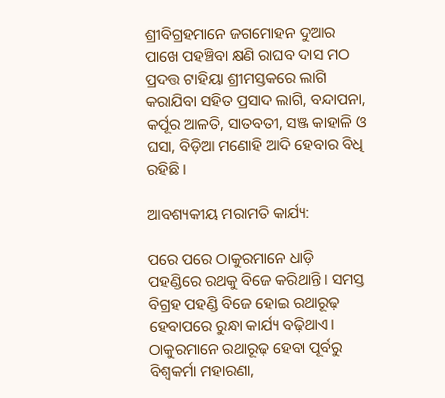ଶ୍ରୀବିଗ୍ରହମାନେ ଜଗମୋହନ ଦୁଆର ପାଖେ ପହଞ୍ଚିବା କ୍ଷଣି ରାଘବ ଦାସ ମଠ ପ୍ରଦତ୍ତ ଟାହିୟା ଶ୍ରୀମସ୍ତକରେ ଲାଗି କରାଯିବା ସହିତ ପ୍ରସାଦ ଲାଗି, ବନ୍ଦାପନା, କର୍ପୂର ଆଳତି, ସାତବତୀ, ସଞ୍ଜ କାହାଳି ଓ ଘସା, ବିଡ଼ିଆ ମଣୋହି ଆଦି ହେବାର ବିଧି ରହିଛି।

ଆବଶ୍ୟକୀୟ ମରାମତି କାର୍ଯ୍ୟ:

ପରେ ପରେ ଠାକୁରମାନେ ଧାଡ଼ି ପହଣ୍ଡିରେ ରଥକୁ ବିଜେ କରିଥାନ୍ତି। ସମସ୍ତ ବିଗ୍ରହ ପହଣ୍ଡି ବିଜେ ହୋଇ ରଥାରୂଢ଼ ହେବାପରେ ରୁନ୍ଧା କାର୍ଯ୍ୟ ବଢ଼ିଥାଏ। ଠାକୁରମାନେ ରଥାରୂଢ଼ ହେବା ପୂର୍ବରୁ ବିଶ୍ୱକର୍ମା ମହାରଣା,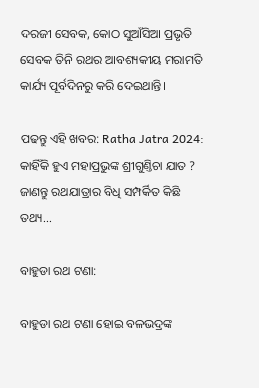ଦରଜୀ ସେବକ, କୋଠ ସୁଆଁସିଆ ପ୍ରଭୃତି ସେବକ ତିନି ରଥର ଆବଶ୍ୟକୀୟ ମରାମତି କାର୍ଯ୍ୟ ପୂର୍ବଦିନରୁ କରି ଦେଇଥାନ୍ତି।

ପଢନ୍ତୁ ଏହି ଖବର: Ratha Jatra 2024: କାହିଁକି ହୁଏ ମହାପ୍ରଭୁଙ୍କ ଶ୍ରୀଗୁଣ୍ତିଚା ଯାତ ? ଜାଣନ୍ତୁ ରଥଯାତ୍ରାର ବିଧି ସମ୍ପର୍କିତ କିଛି ତଥ୍ୟ...

ବାହୁଡା ରଥ ଟଣା:

ବାହୁଡା ରଥ ଟଣା ହୋଇ ବଳଭଦ୍ରଙ୍କ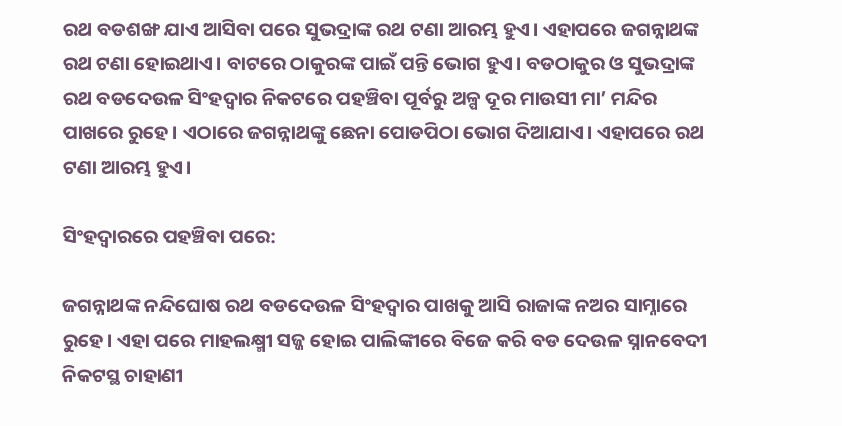ରଥ ବଡଶଙ୍ଖ ଯାଏ ଆସିବା ପରେ ସୁଭଦ୍ରାଙ୍କ ରଥ ଟଣା ଆରମ୍ଭ ହୁଏ। ଏହାପରେ ଜଗନ୍ନାଥଙ୍କ ରଥ ଟଣା ହୋଇଥାଏ। ବାଟରେ ଠାକୁରଙ୍କ ପାଇଁ ପନ୍ତି ଭୋଗ ହୁଏ। ବଡଠାକୁର ଓ ସୁଭଦ୍ରାଙ୍କ ରଥ ବଡଦେଉଳ ସିଂହଦ୍ୱାର ନିକଟରେ ପହଞ୍ଚିବା ପୂର୍ବରୁ ଅଳ୍ପ ଦୂର ମାଉସୀ ମା’ ମନ୍ଦିର ପାଖରେ ରୁହେ। ଏଠାରେ ଜଗନ୍ନାଥଙ୍କୁ ଛେନା ପୋଡପିଠା ଭୋଗ ଦିଆଯାଏ। ଏହାପରେ ରଥ ଟଣା ଆରମ୍ଭ ହୁଏ।

ସିଂହଦ୍ୱାରରେ ପହଞ୍ଚିବା ପରେ:

ଜଗନ୍ନାଥଙ୍କ ନନ୍ଦିଘୋଷ ରଥ ବଡଦେଉଳ ସିଂହଦ୍ୱାର ପାଖକୁ ଆସି ରାଜାଙ୍କ ନଅର ସାମ୍ନାରେ ରୁହେ। ଏହା ପରେ ମାହଲକ୍ଷ୍ମୀ ସଜ୍ଜ ହୋଇ ପାଲିଙ୍କୀରେ ବିଜେ କରି ବଡ ଦେଉଳ ସ୍ନାନବେଦୀ ନିକଟସ୍ଥ ଚାହାଣୀ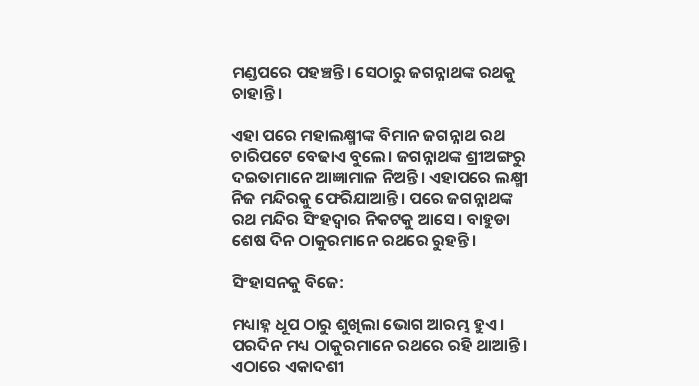ମଣ୍ଡପରେ ପହଞ୍ଚନ୍ତି। ସେଠାରୁ ଜଗନ୍ନାଥଙ୍କ ରଥକୁ ଚାହାନ୍ତି।

ଏହା ପରେ ମହାଲକ୍ଷ୍ମୀଙ୍କ ବିମାନ ଜଗନ୍ନାଥ ରଥ ଚାରିପଟେ ବେଢାଏ ବୁଲେ। ଜଗନ୍ନାଥଙ୍କ ଶ୍ରୀଅଙ୍ଗରୁ ଦଇତାମାନେ ଆଜ୍ଞାମାଳ ନିଅନ୍ତି। ଏହାପରେ ଲକ୍ଷ୍ମୀ ନିଜ ମନ୍ଦିରକୁ ଫେରିଯାଆନ୍ତି। ପରେ ଜଗନ୍ନାଥଙ୍କ ରଥ ମନ୍ଦିର ସିଂହଦ୍ୱାର ନିକଟକୁ ଆସେ। ବାହୁଡା ଶେଷ ଦିନ ଠାକୁରମାନେ ରଥରେ ରୁହନ୍ତି।

ସିଂହାସନକୁ ବିଜେ:

ମଧ୍ୟାହ୍ନ ଧୂପ ଠାରୁ ଶୁଖିଲା ଭୋଗ ଆରମ୍ଭ ହୁଏ। ପରଦିନ ମଧ୍ୟ ଠାକୁରମାନେ ରଥରେ ରହି ଥାଆନ୍ତି। ଏଠାରେ ଏକାଦଶୀ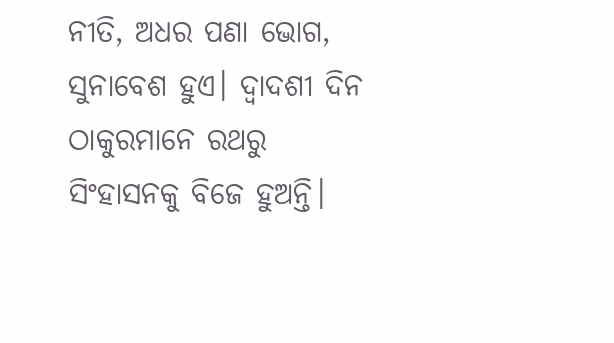ନୀତି, ଅଧର ପଣା ଭୋଗ, ସୁନାବେଶ ହୁଏ। ଦ୍ୱାଦଶୀ ଦିନ ଠାକୁରମାନେ ରଥରୁ ସିଂହାସନକୁ ବିଜେ ହୁଅନ୍ତି।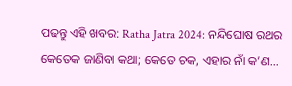ପଢନ୍ତୁ ଏହି ଖବର: Ratha Jatra 2024: ନନ୍ଦିଘୋଷ ରଥର କେତେକ ଜାଣିବା କଥା; କେତେ ଚକ, ଏହାର ନାଁ କ’ଣ…